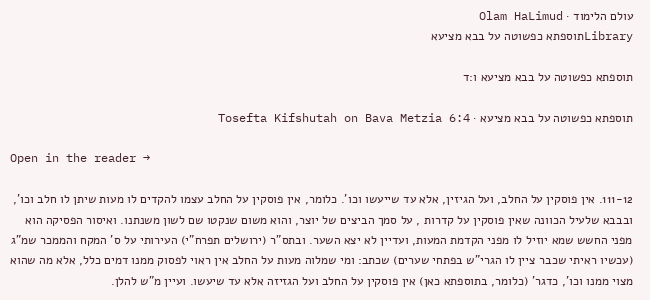עולם הלימוד · Olam HaLimud
Libraryתוספתא כפשוטה על בבא מציעא

תוספתא כפשוטה על בבא מציעא ו:ד

תוספתא כפשוטה על בבא מציעא · Tosefta Kifshutah on Bava Metzia 6:4

Open in the reader →

111-12. אין פוסקין על החלב, ועל הגיזין, אלא עד שייעשו וכו'. כלומר, אין פוסקין על החלב עצמו להקדים לו מעות שיתן לו חלב וכו', ובבבא שלעיל הכוונה שאין פוסקין על קדרות , על סמך הביצים של יוצר, והוא משום שנקטו שם לשון משנתנו. ואיסור הפסיקה הוא מפני החשש שמא יוזיל לו מפני הקדמת המעות, ועדיין לא יצא השער. ובתס"ר (ירושלים תפרח"י) העירותי על ס' המקח והממכר שמ"ג (עכשיו ראיתי שכבר ציין לו הגרי"ש בפתחי שערים) שכתב: ומי שמלוה מעות על החלב אין ראוי לפסוק ממנו דמים כלל, אלא מה שהוא מצוי ממנו וכו', כדגר' (כלומר, בתוספתא כאן) אין פוסקין על החלב ועל הגזיזה אלא עד שיעשו. ועיין מ"ש להלן.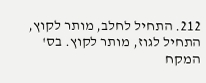212. התחיל לחלב, מותר לקוץ, התחיל לגוז, מותר לקוץ. בס' המקח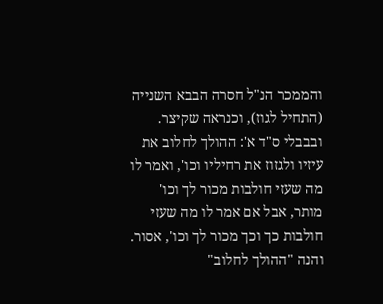והממכר הנ"ל חסרה הבבא השנייה (התחיל לגוז), וכנראה שקיצר. ובבבלי ס"ד א': ההולך לחלוב את עיזיו ולגזוז את רחיליו וכו', ואמר לו מה שעזי חולבות מכור לך וכו' מותר, אבל אם אמר לו מה שעזי חולבות כך וכך מכור לך וכו', אסור. והנה "ההולך לחלוב"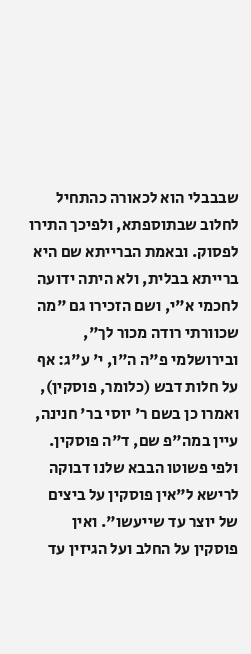שבבבלי הוא לכאורה כהתחיל לחלוב שבתוספתא, ולפיכך התירו לפסוק. ובאמת הברייתא שם היא ברייתא בבלית, ולא היתה ידועה לחכמי א"י, ושם הזכירו גם "מה שכוורתי רודה מכור לך", ובירושלמי פ"ה ה"ו, י' ע"ג: אף על חלות דבש (כלומר, פוסקין), ואמרו כן בשם ר' יוסי בר' חנינה, עיין במה"פ שם, ד"ה פוסקין. ולפי פשוטו הבבא שלנו דבוקה לרישא ל"אין פוסקין על ביצים של יוצר עד שייעשו". ואין פוסקין על החלב ועל הגיזין עד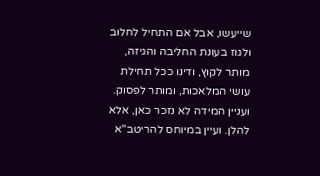שייעשו, אבל אם התחיל לחלוב ולגוז בעונת החליבה והגיזה, מותר לקוץ, ודינו ככל תחילת עושי המלאכות, ומותר לפסוק. ועניין המידה לא נזכר כאן, אלא להלן. ועיין במיוחס להריטב"א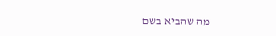מה שהביא בשם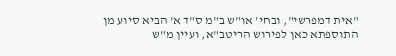"אית דמפרשי", ובחי' או"ש ב"מ ס"ד א' הביא סיוע מן התוספתא כאן לפירוש הריטב"א, ועיין מ"ש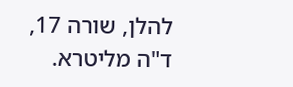להלן, שורה 17, ד"ה מליטרא.